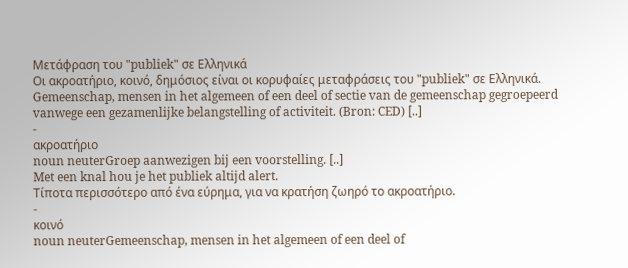Μετάφραση του "publiek" σε Ελληνικά
Οι ακροατήριο, κοινό, δημόσιος είναι οι κορυφαίες μεταφράσεις του "publiek" σε Ελληνικά.
Gemeenschap, mensen in het algemeen of een deel of sectie van de gemeenschap gegroepeerd vanwege een gezamenlijke belangstelling of activiteit. (Bron: CED) [..]
-
ακροατήριο
noun neuterGroep aanwezigen bij een voorstelling. [..]
Met een knal hou je het publiek altijd alert.
Τίποτα περισσότερο από ένα εύρημα, για να κρατήση ζωηρό το ακροατήριο.
-
κοινό
noun neuterGemeenschap, mensen in het algemeen of een deel of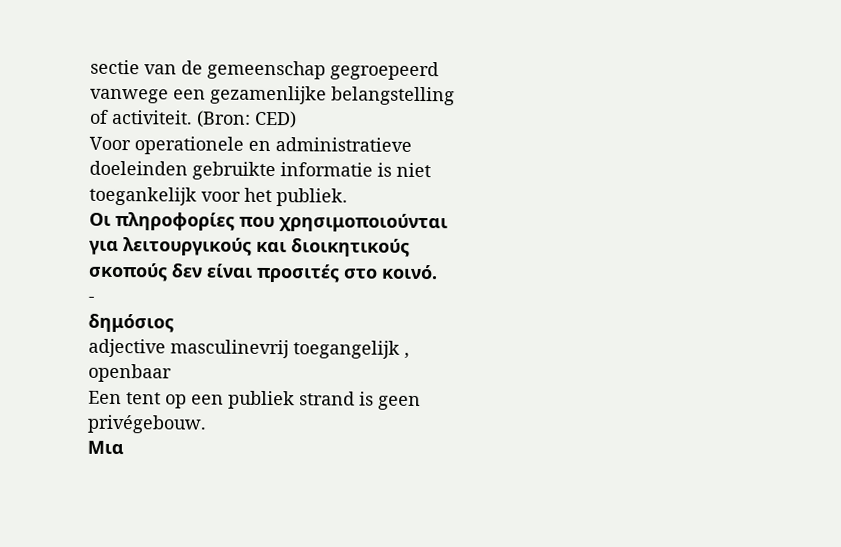sectie van de gemeenschap gegroepeerd vanwege een gezamenlijke belangstelling of activiteit. (Bron: CED)
Voor operationele en administratieve doeleinden gebruikte informatie is niet toegankelijk voor het publiek.
Οι πληροφορίες που χρησιμοποιούνται για λειτουργικούς και διοικητικούς σκοπούς δεν είναι προσιτές στο κοινό.
-
δημόσιος
adjective masculinevrij toegangelijk , openbaar
Een tent op een publiek strand is geen privégebouw.
Μια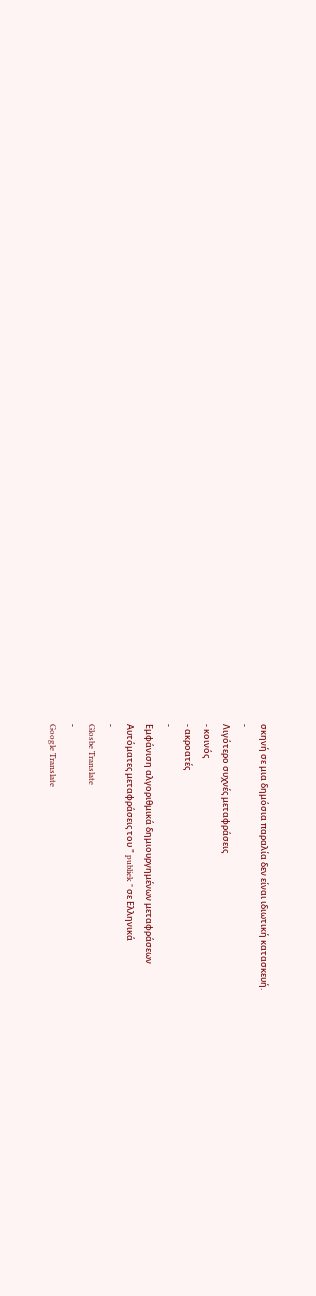σκηνή σε μια δημόσια παραλία δεν είναι ιδιωτική κατασκευή.
-
Λιγότερο συχνές μεταφράσεις
- κοινός
- ακροατές
-
Εμφάνιση αλγοριθμικά δημιουργημένων μεταφράσεων
Αυτόματες μεταφράσεις του " publiek " σε Ελληνικά
-
Glosbe Translate
-
Google Translate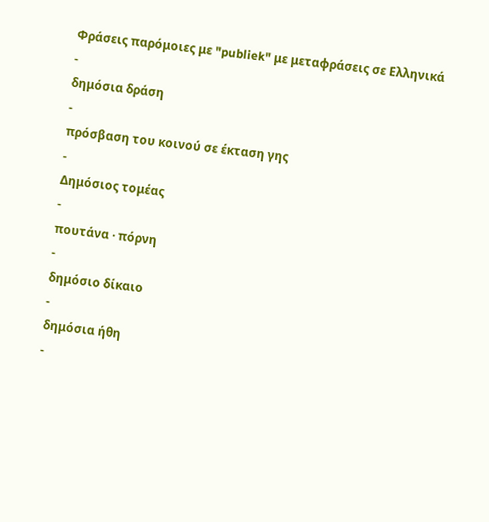Φράσεις παρόμοιες με "publiek" με μεταφράσεις σε Ελληνικά
-
δημόσια δράση
-
πρόσβαση του κοινού σε έκταση γης
-
Δημόσιος τομέας
-
πουτάνα · πόρνη
-
δημόσιο δίκαιο
-
δημόσια ήθη
-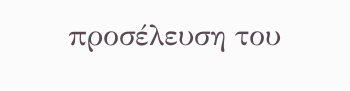προσέλευση του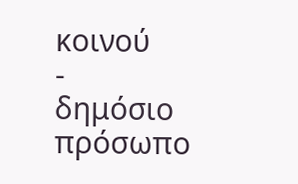κοινού
-
δημόσιο πρόσωπο